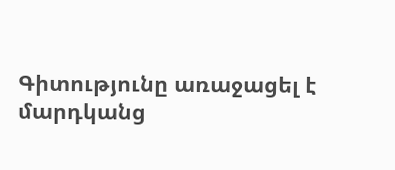Գիտությունը առաջացել է մարդկանց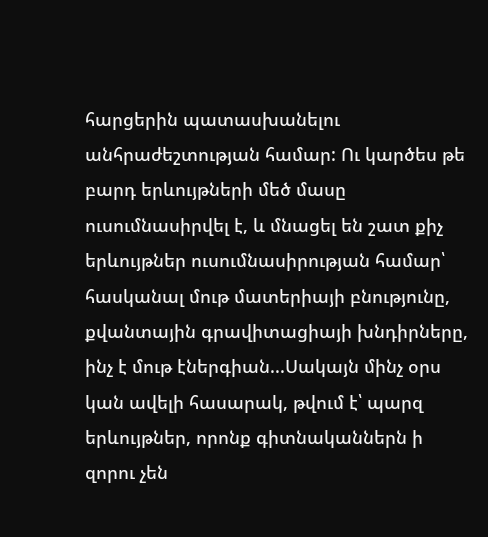հարցերին պատասխանելու անհրաժեշտության համար: Ու կարծես թե բարդ երևույթների մեծ մասը ուսումնասիրվել է, և մնացել են շատ քիչ երևույթներ ուսումնասիրության համար՝ հասկանալ մութ մատերիայի բնությունը, քվանտային գրավիտացիայի խնդիրները, ինչ է մութ էներգիան...Սակայն մինչ օրս կան ավելի հասարակ, թվում է՝ պարզ երևույթներ, որոնք գիտնականներն ի զորու չեն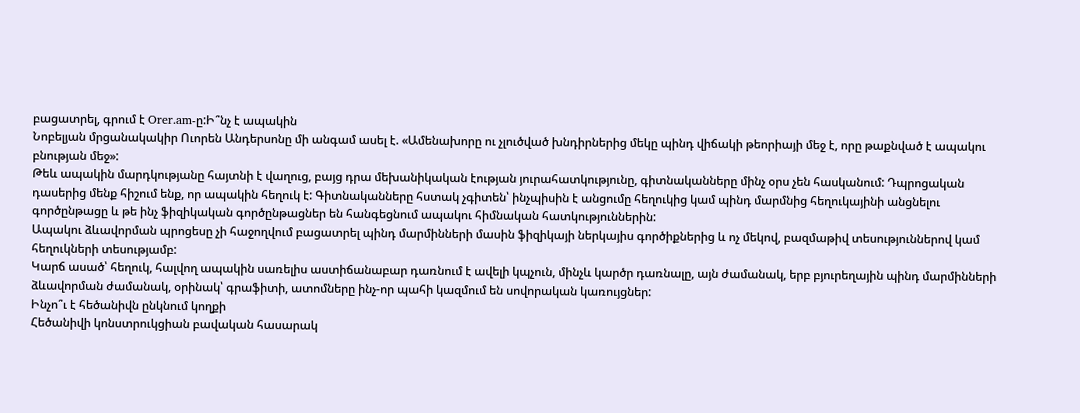բացատրել, գրում է Orer.am-ը:Ի՞նչ է ապակին
Նոբելյան մրցանակակիր Ուորեն Անդերսոնը մի անգամ ասել է. «Ամենախորը ու չլուծված խնդիրներից մեկը պինդ վիճակի թեորիայի մեջ է, որը թաքնված է ապակու բնության մեջ»:
Թեև ապակին մարդկությանը հայտնի է վաղուց, բայց դրա մեխանիկական էության յուրահատկությունը, գիտնականները մինչ օրս չեն հասկանում: Դպրոցական դասերից մենք հիշում ենք, որ ապակին հեղուկ է: Գիտնականները հստակ չգիտեն՝ ինչպիսին է անցումը հեղուկից կամ պինդ մարմնից հեղուկայինի անցնելու գործընթացը և թե ինչ ֆիզիկական գործընթացներ են հանգեցնում ապակու հիմնական հատկություններին:
Ապակու ձևավորման պրոցեսը չի հաջողվում բացատրել պինդ մարմինների մասին ֆիզիկայի ներկայիս գործիքներից և ոչ մեկով, բազմաթիվ տեսություններով կամ հեղուկների տեսությամբ:
Կարճ ասած՝ հեղուկ, հալվող ապակին սառելիս աստիճանաբար դառնում է ավելի կպչուն, մինչև կարծր դառնալը, այն ժամանակ, երբ բյուրեղային պինդ մարմինների ձևավորման ժամանակ, օրինակ՝ գրաֆիտի, ատոմները ինչ-որ պահի կազմում են սովորական կառույցներ:
Ինչո՞ւ է հեծանիվն ընկնում կողքի
Հեծանիվի կոնստրուկցիան բավական հասարակ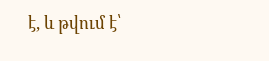է, և թվում է՝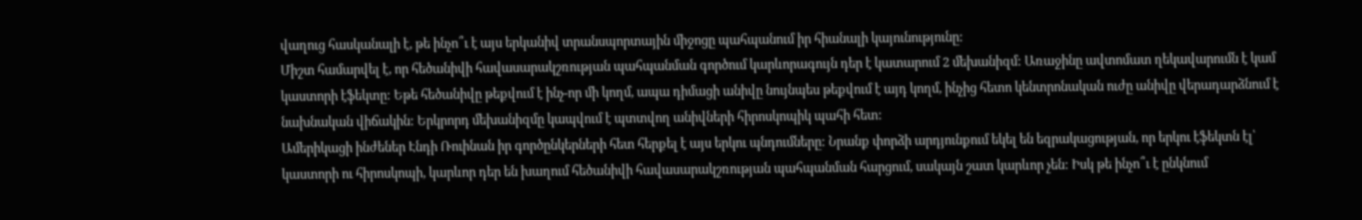վաղուց հասկանալի է, թե ինչո՞ւ է այս երկանիվ տրանսպորտային միջոցը պահպանում իր հիանալի կայունությունը:
Միշտ համարվել է, որ հեծանիվի հավասարակշռության պահպանման գործում կարևորագույն դեր է կատարում 2 մեխանիզմ: Առաջինը ավտոմատ ղեկավարումն է կամ կաստորի էֆեկտը: Եթե հեծանիվը թեքվում է ինչ-որ մի կողմ, ապա դիմացի անիվը նույնպես թեքվում է այդ կողմ, ինչից հետո կենտրոնական ուժը անիվը վերադարձնում է նախնական վիճակին: Երկրորդ մեխանիզմը կապվում է պտտվող անիվների հիրոսկոպիկ պահի հետ:
Ամերիկացի ինժեներ Էնդի Ռուինան իր գործընկերների հետ հերքել է այս երկու պնդումները: Նրանք փորձի արդյունքում եկել են եզրակացության, որ երկու էֆեկտն էլ՝ կաստորի ու հիրոսկոպի, կարևոր դեր են խաղում հեծանիվի հավասարակշռության պահպանման հարցում, սակայն շատ կարևոր չեն: Իսկ թե ինչո՞ւ է ընկնում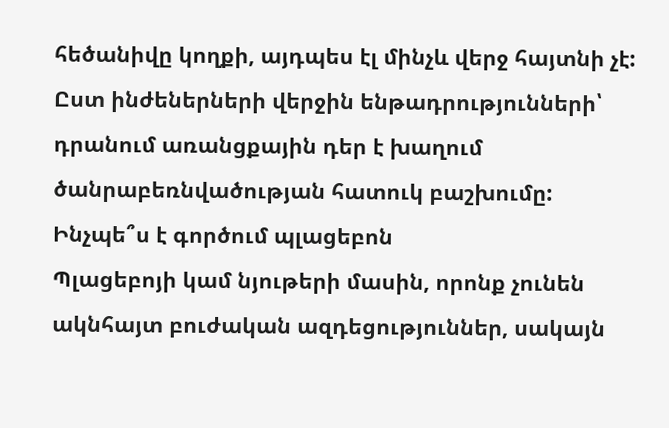հեծանիվը կողքի, այդպես էլ մինչև վերջ հայտնի չէ: Ըստ ինժեներների վերջին ենթադրությունների՝ դրանում առանցքային դեր է խաղում ծանրաբեռնվածության հատուկ բաշխումը:
Ինչպե՞ս է գործում պլացեբոն
Պլացեբոյի կամ նյութերի մասին, որոնք չունեն ակնհայտ բուժական ազդեցություններ, սակայն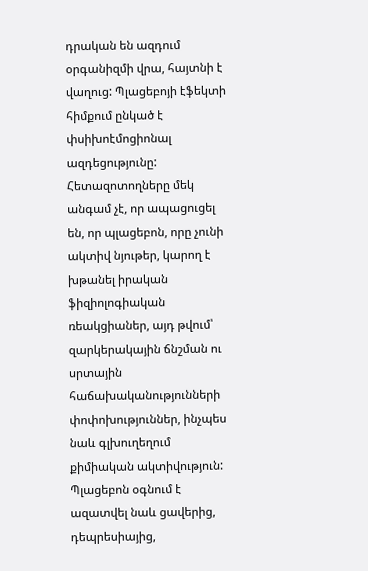դրական են ազդում օրգանիզմի վրա, հայտնի է վաղուց: Պլացեբոյի էֆեկտի հիմքում ընկած է փսիխոէմոցիոնալ ազդեցությունը: Հետազոտողները մեկ անգամ չէ, որ ապացուցել են, որ պլացեբոն, որը չունի ակտիվ նյութեր, կարող է խթանել իրական ֆիզիոլոգիական ռեակցիաներ, այդ թվում՝ զարկերակային ճնշման ու սրտային հաճախականությունների փոփոխություններ, ինչպես նաև գլխուղեղում քիմիական ակտիվություն:
Պլացեբոն օգնում է ազատվել նաև ցավերից, դեպրեսիայից,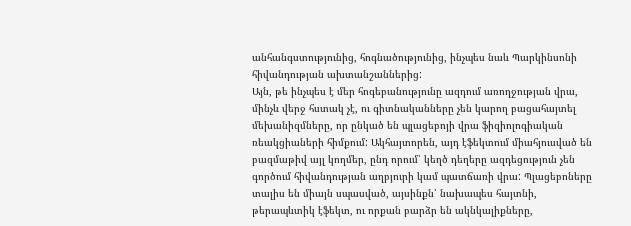անհանգստությունից, հոգնածությունից, ինչպես նաև Պարկինսոնի հիվանդության ախտանշաններից:
Այն, թե ինչպես է մեր հոգեբանությունը ազդում առողջության վրա, մինչև վերջ հստակ չէ, ու գիտնականները չեն կարող բացահայտել մեխանիզմները, որ ընկած են պլացեբոյի վրա ֆիզիոլոգիական ռեակցիաների հիմքում: Ակհայտորեն, այդ էֆեկտում միահյուսված են բազմաթիվ այլ կողմեր, ընդ որում՝ կեղծ դեղերը ազդեցություն չեն գործում հիվանդության աղբյուրի կամ պատճառի վրա: Պլացեբոները տալիս են միայն սպասված, այսինքն՝ նախապես հայտնի, թերապևտիկ էֆեկտ, ու որքան բարձր են ակնկալիքները,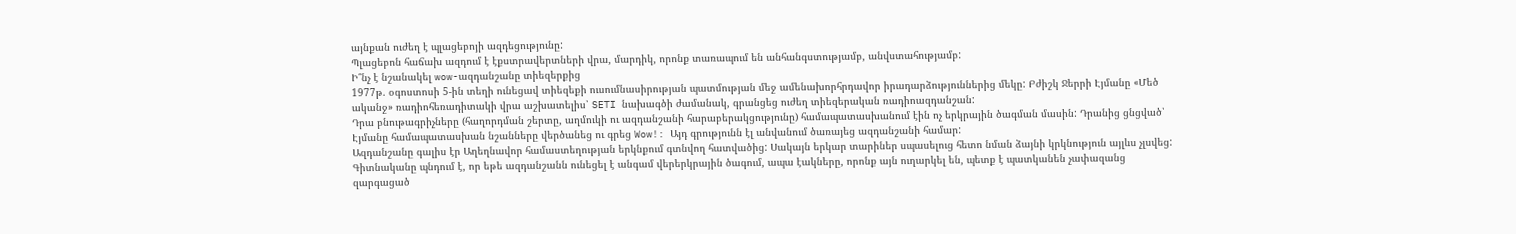այնքան ուժեղ է պլացեբոյի ազդեցությունը:
Պլացեբոն հաճախ ազդում է էքստրավերտների վրա, մարդիկ, որոնք տառապում են անհանգստությամբ, անվստահությամբ:
Ի՞նչ է նշանակել wow-ազդանշանը տիեզերքից
1977թ. օգոստոսի 5-ին տեղի ունեցավ տիեզեքի ուսումնասիրության պատմության մեջ ամենախորհրդավոր իրադարձություններից մեկը: Բժիշկ Ջերրի Էյմանը «Մեծ ականջ» ռադիոհեռադիտակի վրա աշխատելիս՝ SETI նախագծի ժամանակ, գրանցեց ուժեղ տիեզերական ռադիոազդանշան:
Դրա բնութագրիչները (հաղորդման շերտը, աղմուկի ու ազդանշանի հարաբերակցությունը) համապատասխանում էին ոչ երկրային ծագման մասին: Դրանից ցնցված՝ Էյմանը համապատասխան նշանները վերծանեց ու գրեց Wow!: Այդ գրությունն էլ անվանում ծառայեց ազդանշանի համար:
Ազդանշանը գալիս էր Աղեղնավոր համաստեղության երկնքում գտնվող հատվածից: Սակայն երկար տարիներ սպասելուց հետո նման ձայնի կրկնություն այլևս չլսվեց:
Գիտնականը պնդում է, որ եթե ազդանշանն ունեցել է անգամ վերերկրային ծագում, ապա էակները, որոնք այն ուղարկել են, պետք է պատկանեն չափազանց զարգացած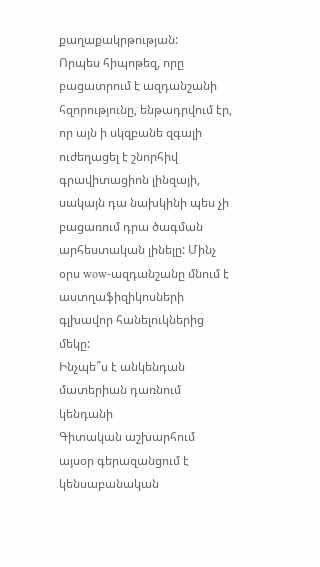քաղաքակրթության:
Որպես հիպոթեզ, որը բացատրում է ազդանշանի հզորությունը, ենթադրվում էր, որ այն ի սկզբանե զգալի ուժեղացել է շնորհիվ գրավիտացիոն լինզայի, սակայն դա նախկինի պես չի բացառում դրա ծագման արհեստական լինելը: Մինչ օրս wow-ազդանշանը մնում է աստղաֆիզիկոսների գլխավոր հանելուկներից մեկը:
Ինչպե՞ս է անկենդան մատերիան դառնում կենդանի
Գիտական աշխարհում այսօր գերազանցում է կենսաբանական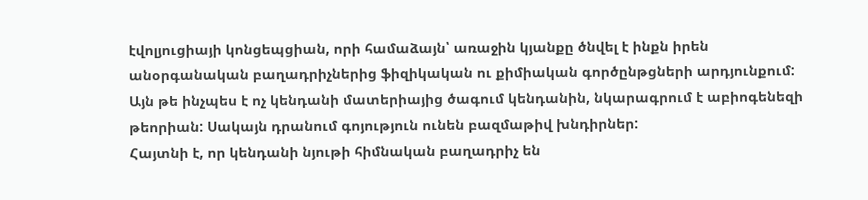էվոլյուցիայի կոնցեպցիան, որի համաձայն՝ առաջին կյանքը ծնվել է ինքն իրեն անօրգանական բաղադրիչներից ֆիզիկական ու քիմիական գործընթցների արդյունքում: Այն թե ինչպես է ոչ կենդանի մատերիայից ծագում կենդանին, նկարագրում է աբիոգենեզի թեորիան: Սակայն դրանում գոյություն ունեն բազմաթիվ խնդիրներ:
Հայտնի է, որ կենդանի նյութի հիմնական բաղադրիչ են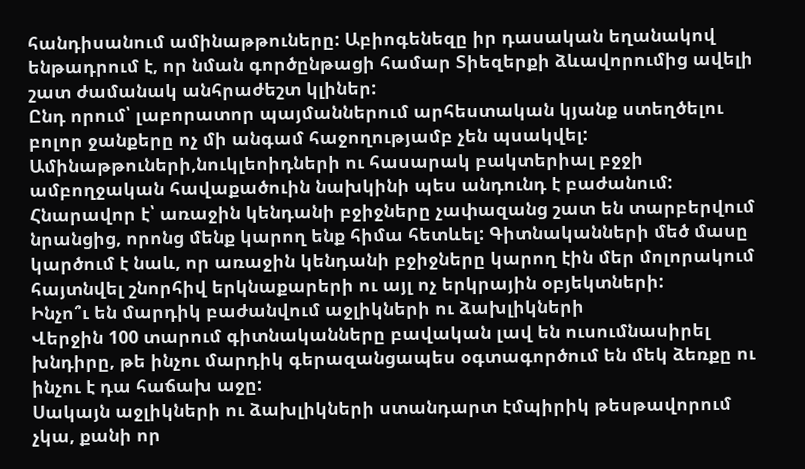հանդիսանում ամինաթթուները: Աբիոգենեզը իր դասական եղանակով ենթադրում է, որ նման գործընթացի համար Տիեզերքի ձևավորումից ավելի շատ ժամանակ անհրաժեշտ կլիներ:
Ընդ որում՝ լաբորատոր պայմաններում արհեստական կյանք ստեղծելու բոլոր ջանքերը ոչ մի անգամ հաջողությամբ չեն պսակվել: Ամինաթթուների,նուկլեոիդների ու հասարակ բակտերիալ բջջի ամբողջական հավաքածուին նախկինի պես անդունդ է բաժանում:
Հնարավոր է՝ առաջին կենդանի բջիջները չափազանց շատ են տարբերվում նրանցից, որոնց մենք կարող ենք հիմա հետևել: Գիտնականների մեծ մասը կարծում է նաև, որ առաջին կենդանի բջիջները կարող էին մեր մոլորակում հայտնվել շնորհիվ երկնաքարերի ու այլ ոչ երկրային օբյեկտների:
Ինչո՞ւ են մարդիկ բաժանվում աջլիկների ու ձախլիկների
Վերջին 100 տարում գիտնականները բավական լավ են ուսումնասիրել խնդիրը, թե ինչու մարդիկ գերազանցապես օգտագործում են մեկ ձեռքը ու ինչու է դա հաճախ աջը:
Սակայն աջլիկների ու ձախլիկների ստանդարտ էմպիրիկ թեսթավորում չկա, քանի որ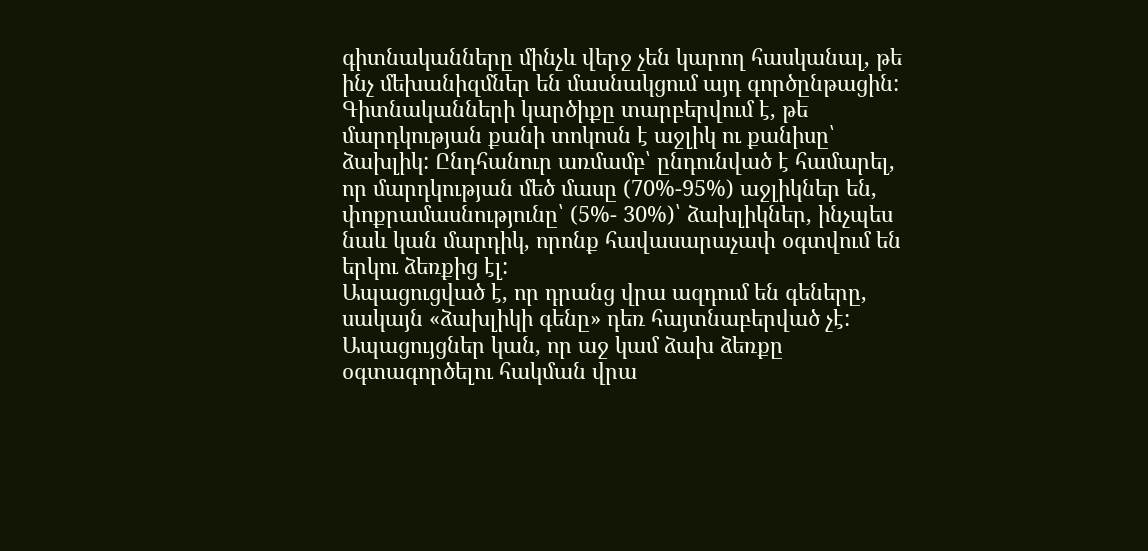գիտնականները մինչև վերջ չեն կարող հասկանալ, թե ինչ մեխանիզմներ են մասնակցում այդ գործընթացին:
Գիտնականների կարծիքը տարբերվում է, թե մարդկության քանի տոկոսն է աջլիկ ու քանիսը՝ ձախլիկ: Ընդհանուր առմամբ՝ ընդունված է համարել, որ մարդկության մեծ մասը (70%-95%) աջլիկներ են, փոքրամասնությունը՝ (5%- 30%)՝ ձախլիկներ, ինչպես նաև կան մարդիկ, որոնք հավասարաչափ օգտվում են երկու ձեռքից էլ:
Ապացուցված է, որ դրանց վրա ազդում են գեները, սակայն «ձախլիկի գենը» դեռ հայտնաբերված չէ: Ապացույցներ կան, որ աջ կամ ձախ ձեռքը օգտագործելու հակման վրա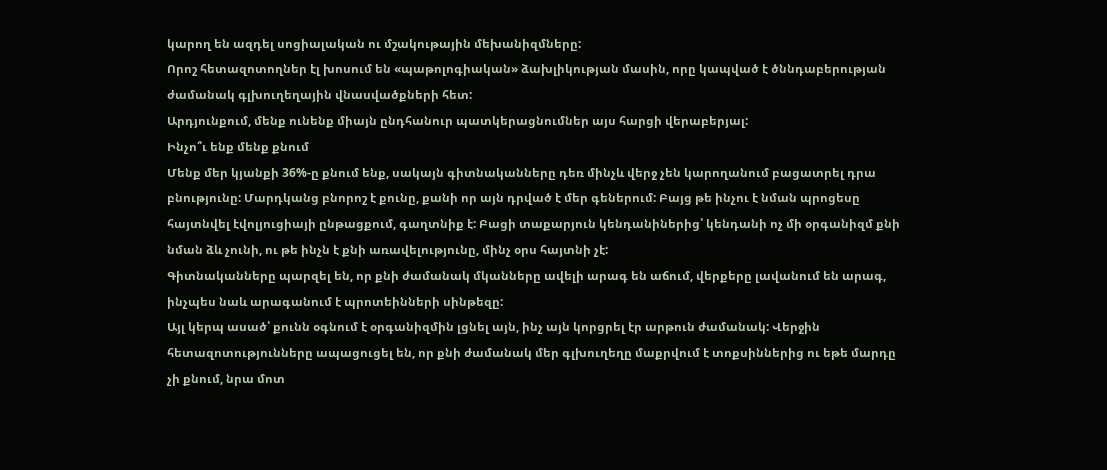կարող են ազդել սոցիալական ու մշակութային մեխանիզմները:
Որոշ հետազոտողներ էլ խոսում են «պաթոլոգիական» ձախլիկության մասին, որը կապված է ծննդաբերության ժամանակ գլխուղեղային վնասվածքների հետ:
Արդյունքում, մենք ունենք միայն ընդհանուր պատկերացնումներ այս հարցի վերաբերյալ:
Ինչո՞ւ ենք մենք քնում
Մենք մեր կյանքի 36%-ը քնում ենք, սակայն գիտնականները դեռ մինչև վերջ չեն կարողանում բացատրել դրա բնությունը: Մարդկանց բնորոշ է քունը, քանի որ այն դրված է մեր գեներում: Բայց թե ինչու է նման պրոցեսը հայտնվել էվոլյուցիայի ընթացքում, գաղտնիք է: Բացի տաքարյուն կենդանիներից՝ կենդանի ոչ մի օրգանիզմ քնի նման ձև չունի, ու թե ինչն է քնի առավելությունը, մինչ օրս հայտնի չէ:
Գիտնականները պարզել են, որ քնի ժամանակ մկանները ավելի արագ են աճում, վերքերը լավանում են արագ, ինչպես նաև արագանում է պրոտեինների սինթեզը:
Այլ կերպ ասած՝ քունն օգնում է օրգանիզմին լցնել այն, ինչ այն կորցրել էր արթուն ժամանակ: Վերջին հետազոտությունները ապացուցել են, որ քնի ժամանակ մեր գլխուղեղը մաքրվում է տոքսիններից ու եթե մարդը չի քնում, նրա մոտ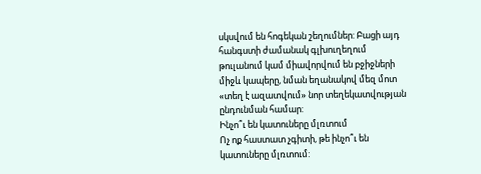սկսվում են հոգեկան շեղումներ: Բացի այդ հանգստի ժամանակ գլխուղեղում թուլանում կամ միավորվում են բջիջների միջև կապերը, նման եղանակով մեզ մոտ «տեղ է ազատվում» նոր տեղեկատվության ընդունման համար:
Ինչո՞ւ են կատուները մլռտում
Ոչ ոք հաստատ չգիտի, թե ինչո՞ւ են կատուները մլռտում: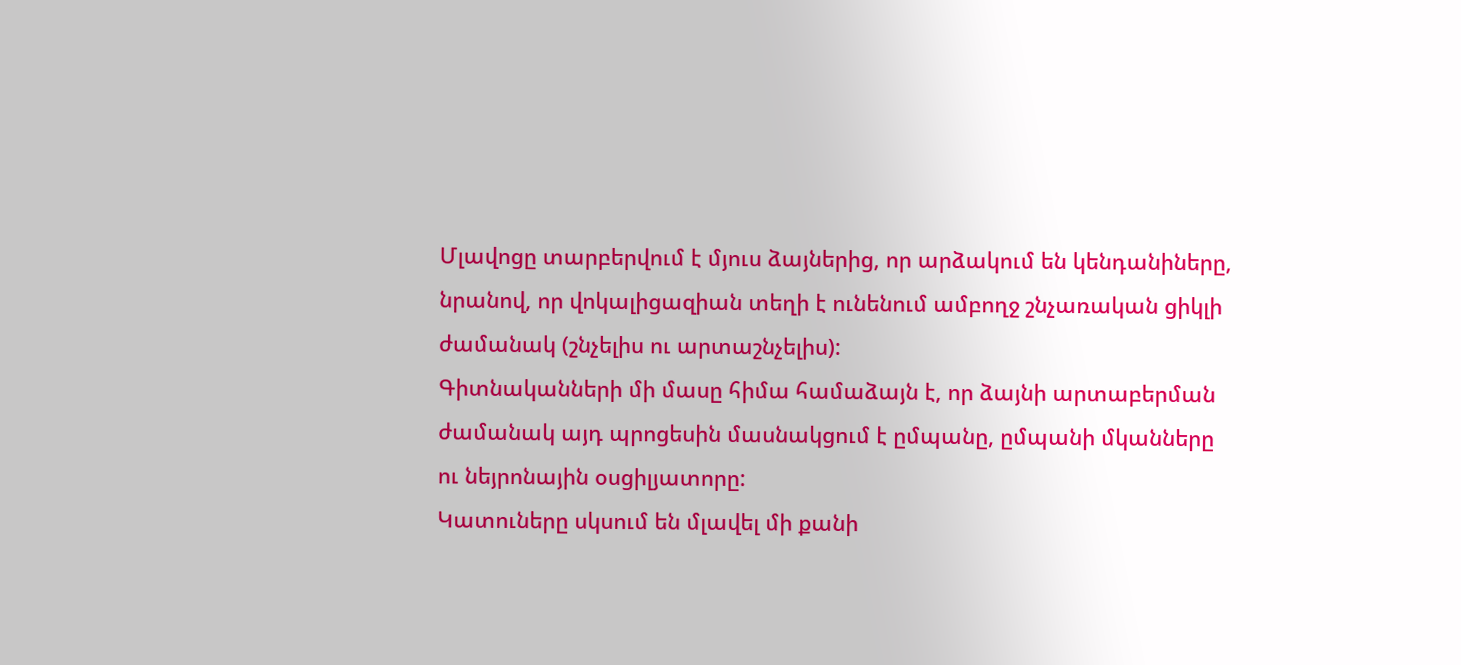Մլավոցը տարբերվում է մյուս ձայներից, որ արձակում են կենդանիները, նրանով, որ վոկալիցազիան տեղի է ունենում ամբողջ շնչառական ցիկլի ժամանակ (շնչելիս ու արտաշնչելիս):
Գիտնականների մի մասը հիմա համաձայն է, որ ձայնի արտաբերման ժամանակ այդ պրոցեսին մասնակցում է ըմպանը, ըմպանի մկանները ու նեյրոնային օսցիլյատորը:
Կատուները սկսում են մլավել մի քանի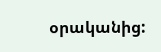օրականից: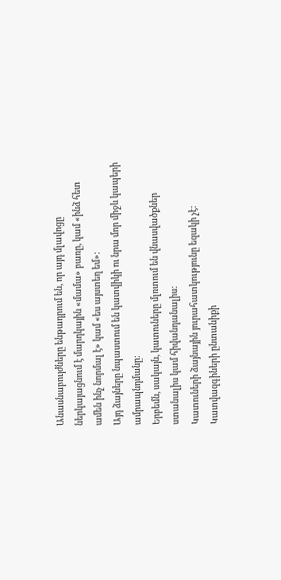Անասնաբույժները ենթադրում են, որ այդ մլավոցը ներկայացնում է մարդկային «մամա» բառը, կամ «ինձ հետ ամեն ինչ նորմալ է» կամ «ես այստեղ եմ»:
Այդ ձայները նպաստում են կատվիկի ու նրա մոր միջև կապերի ամրապնդմանը:
Երբեմն, սակայն, կատուները մլռտում են վնասվածքներ ստանալիս կամ հիվանդանալիս:
Կատուների ձայնային յուրահատկությունը եզակի չէ: Կատվազգիների ընտանիքի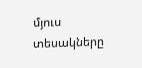մյուս տեսակները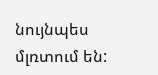նույնպես մլռտում են: